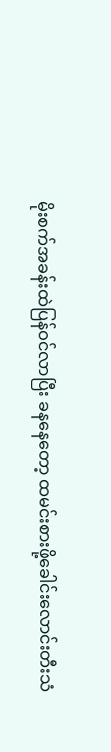မိုးစက်အခန်းထဲပြန်ဝင်လာပြီး ခနနေတော့ ထမင်းစားဖို့ခေါင်းလောင်းတီးသံ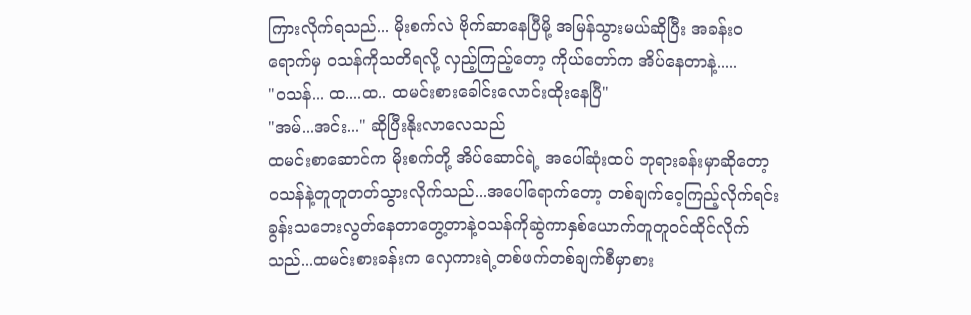ကြားလိုက်ရသည်... မိုးစက်လဲ ဗိုက်ဆာနေပြီမို့ အမြန်သွားမယ်ဆိုပြီး အခန်းဝရောက်မှ ဝသန်ကိုသတိရလို့ လှည့်ကြည့်တော့ ကိုယ်တော်က အိပ်နေတာနဲ့.....
"ဝသန်... ထ....ထ.. ထမင်းစားခေါင်းလောင်းထိုးနေပြီ"
"အမ်...အင်း..." ဆိုပြီးနိုးလာလေသည်
ထမင်းစာဆောင်က မိုးစက်တို့ အိပ်ဆောင်ရဲ့ အပေါ်ဆုံးထပ် ဘုရားခန်းမှာဆိုတော့ ဝသန်နဲ့တူတူတတ်သွားလိုက်သည်...အပေါ်ရောက်တော့ တစ်ချက်ဝေ့ကြည့်လိုက်ရင်း ခွန်းသဘေးလွတ်နေတာတွေ့တာနဲ့ဝသန်ကိုဆွဲကာနှစ်ယောက်တူတူဝင်ထိုင်လိုက်သည်...ထမင်းစားခန်းက လှေကားရဲ့တစ်ဖက်တစ်ချက်စီမှာစား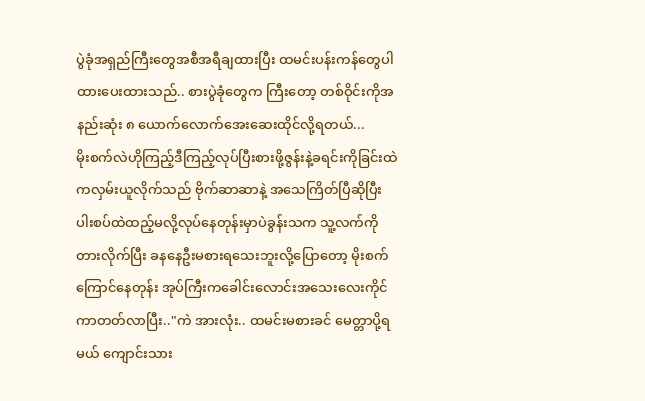ပွဲခုံအရှည်ကြီးတွေအစီအရီချထားပြီး ထမင်းပန်းကန်တွေပါထားပေးထားသည်.. စားပွဲခုံတွေက ကြီးတော့ တစ်ဝိုင်းကိုအနည်းဆုံး ၈ ယောက်လောက်အေးဆေးထိုင်လို့ရတယ်...
မိုးစက်လဲဟိုကြည့်ဒီကြည့်လုပ်ပြီးစားဖို့ဇွန်းနဲ့ခရင်းကိုခြင်းထဲကလှမ်းယူလိုက်သည် ဗိုက်ဆာဆာနဲ့ အသေကြိတ်ပြီဆိုပြီး ပါးစပ်ထဲထည့်မလို့လုပ်နေတုန်းမှာပဲခွန်းသက သူ့လက်ကိုတားလိုက်ပြီး ခနနေဦးမစားရသေးဘူးလို့ပြောတော့ မိုးစက်ကြောင်နေတုန်း အုပ်ကြီးကခေါင်းလောင်းအသေးလေးကိုင်ကာတတ်လာပြီး.."ကဲ အားလုံး.. ထမင်းမစားခင် မေတ္တာပို့ရမယ် ကျောင်းသား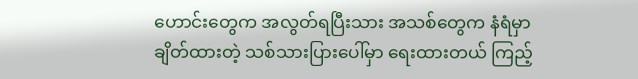ဟောင်းတွေက အလွတ်ရပြီးသား အသစ်တွေက နံရံမှာချိတ်ထားတဲ့ သစ်သားပြားပေါ်မှာ ရေးထားတယ် ကြည့်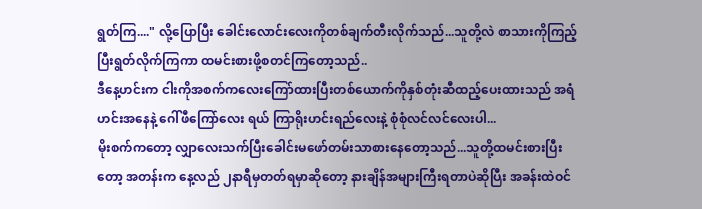ရွတ်ကြ...." လို့ပြောပြီး ခေါင်းလောင်းလေးကိုတစ်ချက်တီးလိုက်သည်...သူတို့လဲ စာသားကိုကြည့်ပြီးရွတ်လိုက်ကြကာ ထမင်းစားဖို့စတင်ကြတော့သည်..
ဒီနေ့ဟင်းက ငါးကိုအစက်ကလေးကြော်ထားပြီးတစ်ယောက်ကိုနှစ်တုံးဆီထည့်ပေးထားသည် အရံဟင်းအနေနဲ့ ဂေါ်ဖီကြော်လေး ရယ် ကြာရိုးဟင်းရည်လေးနဲ့ စုံစုံလင်လင်လေးပါ...
မိုးစက်ကတော့ လျှာလေးသက်ပြီးခေါင်းမဖော်တမ်းသာစားနေတော့သည်...သူတို့ထမင်းစားပြီးတော့ အတန်းက နေ့လည် ၂နာရီမှတတ်ရမှာဆိုတော့ နားချိန်အများကြီးရတာပဲဆိုပြီး အခန်းထဲဝင်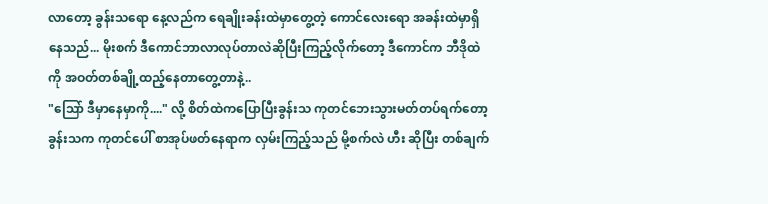လာတော့ ခွန်းသရော နေ့လည်က ရေချိုးခန်းထဲမှာတွေ့တဲ့ ကောင်လေးရော အခန်းထဲမှာရှိနေသည်... မိုးစက် ဒီကောင်ဘာလာလုပ်တာလဲဆိုပြီးကြည့်လိုက်တော့ ဒီကောင်က ဘီဒိုထဲကို အဝတ်တစ်ချို့ထည့်နေတာတွေ့တာနဲ့..
"သြော် ဒီမှာနေမှာကို...." လို့ စိတ်ထဲကပြောပြီးခွန်းသ ကုတင်ဘေးသွားမတ်တပ်ရက်တော့ ခွန်းသက ကုတင်ပေါ် စာအုပ်ဖတ်နေရာက လှမ်းကြည့်သည် မို့စက်လဲ ဟီး ဆိုပြီး တစ်ချက်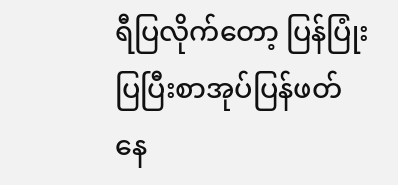ရီပြလိုက်တော့ ပြန်ပြုံးပြပြီးစာအုပ်ပြန်ဖတ်နေ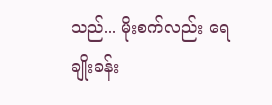သည်... မိုးစက်လည်း ရေချိုးခန်း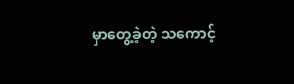မှာတွေ့ခဲ့တဲ့ သကောင့်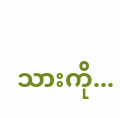သားကို...